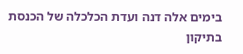בימים אלה דנה ועדת הכלכלה של הכנסת בתיקון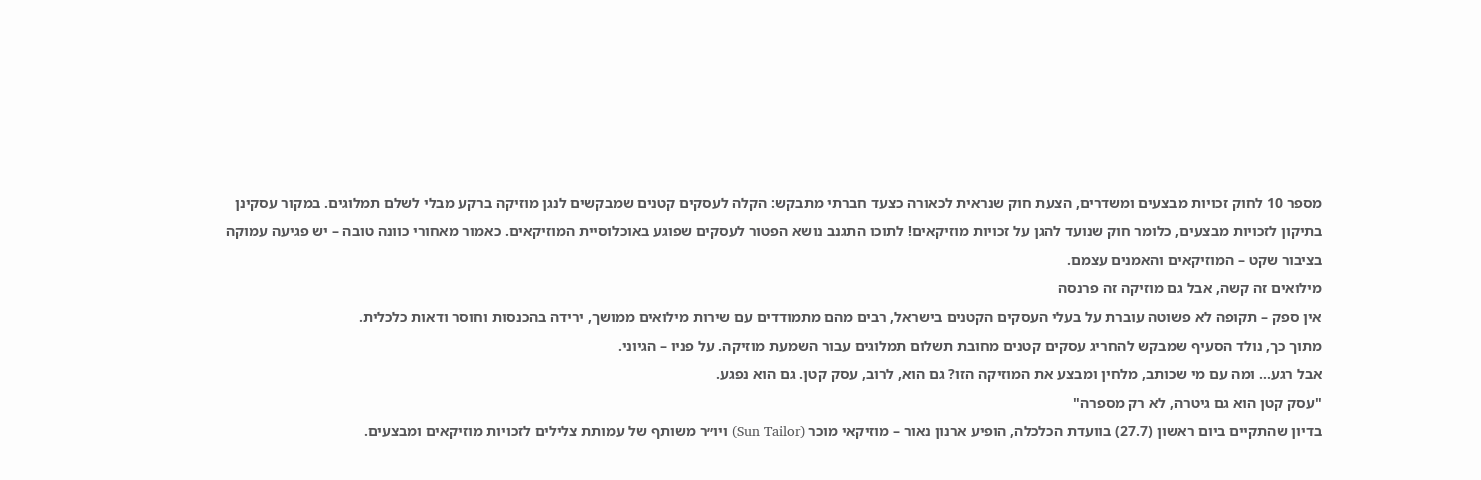מספר 10 לחוק זכויות מבצעים ומשדרים, הצעת חוק שנראית לכאורה כצעד חברתי מתבקש: הקלה לעסקים קטנים שמבקשים לנגן מוזיקה ברקע מבלי לשלם תמלוגים. במקור עסקינן בתיקון לזכויות מבצעים, כלומר חוק שנועד להגן על זכויות מוזיקאים! לתוכו התגנב נושא הפטור לעסקים שפוגע באוכלוסיית המוזיקאים. כאמור מאחורי כוונה טובה – יש פגיעה עמוקה בציבור שקט – המוזיקאים והאמנים עצמם.
מילואים זה קשה, אבל גם מוזיקה זה פרנסה
אין ספק – תקופה לא פשוטה עוברת על בעלי העסקים הקטנים בישראל, רבים מהם מתמודדים עם שירות מילואים ממושך, ירידה בהכנסות וחוסר ודאות כלכלית.
מתוך כך, נולד הסעיף שמבקש להחריג עסקים קטנים מחובת תשלום תמלוגים עבור השמעת מוזיקה. על פניו – הגיוני.
אבל רגע… ומה עם מי שכותב, מלחין ומבצע את המוזיקה הזו? גם הוא, לרוב, עסק קטן. גם הוא נפגע.
"עסק קטן הוא גם גיטרה, לא רק מספרה"
בדיון שהתקיים ביום ראשון (27.7) בוועדת הכלכלה, הופיע ארנון נאור – מוזיקאי מוכר (Sun Tailor) ויו״ר משותף של עמותת צלילים לזכויות מוזיקאים ומבצעים.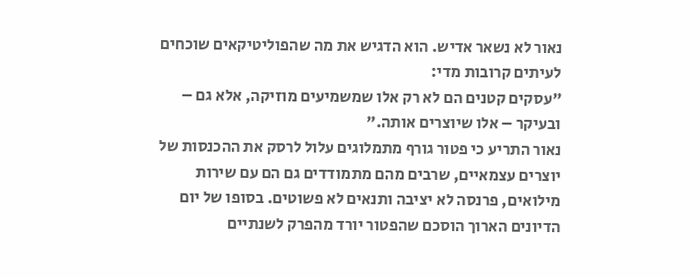נאור לא נשאר אדיש. הוא הדגיש את מה שהפוליטיקאים שוכחים לעיתים קרובות מדי:
"עסקים קטנים הם לא רק אלו שמשמיעים מוזיקה, אלא גם – ובעיקר – אלו שיוצרים אותה."
נאור התריע כי פטור גורף מתמלוגים עלול לרסק את ההכנסות של יוצרים עצמאיים, שרבים מהם מתמודדים גם הם עם שירות מילואים, פרנסה לא יציבה ותנאים לא פשוטים. בסופו של יום הדיונים הארוך הוסכם שהפטור יורד מהפרק לשנתיים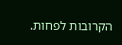הקרובות לפחות.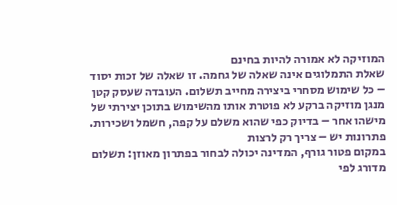המוזיקה לא אמורה להיות בחינם
שאלת התמלוגים אינה שאלה של גחמה. זו שאלה של זכות יסוד – כל שימוש מסחרי ביצירה מחייב תשלום. העובדה שעסק קטן מנגן מוזיקה ברקע לא פוטרת אותו מהשימוש בתוכן יצירתי של מישהו אחר – בדיוק כפי שהוא משלם על קפה, חשמל ושכירות.
פתרונות יש – צריך רק לרצות
במקום פטור גורף, המדינה יכולה לבחור בפתרון מאוזן: תשלום מדורג לפי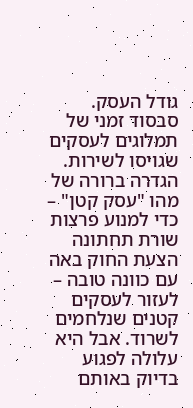גודל העסק. סבסוד זמני של תמלוגים לעסקים שגויסו לשירות. הגדרה ברורה של מהו "עסק קטן" – כדי למנוע פרצות
שורת תחתונה
הצעת החוק באה עם כוונה טובה – לעזור לעסקים קטנים שנלחמים לשרוד. אבל היא עלולה לפגוע בדיוק באותם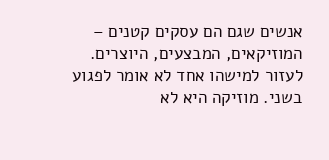אנשים שגם הם עסקים קטנים – המוזיקאים, המבצעים, היוצרים.
לעזור למישהו אחד לא אומר לפגוע בשני. מוזיקה היא לא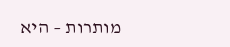מותרות – היא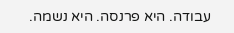עבודה. היא פרנסה. היא נשמה.